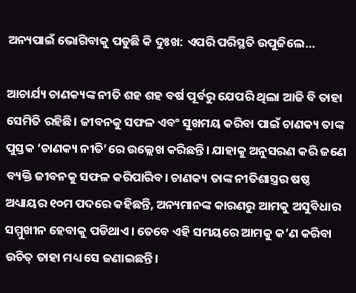ଅନ୍ୟପାଇଁ ଭୋଗିବାକୁ ପଡୁଛି କି ଦୁଃଖ: ଏପରି ପରିସ୍ଥତି ଉପୁଜିଲେ…

ଆଚାର୍ଯ୍ୟ ଚାଣକ୍ୟଙ୍କ ନୀତି ଶହ ଶହ ବର୍ଷ ପୂର୍ବରୁ ଯେପରି ଥିଲା ଆଜି ବି ତାହା ସେମିତି ରହିଛି। ଜୀବନକୁ ସଫଳ ଏବଂ ସୁଖମୟ କରିବା ପାଇଁ ଚାଣକ୍ୟ ତାଙ୍କ ପୁସ୍ତକ ‘ଚାଣକ୍ୟ ନୀତି’ରେ ଉଲ୍ଲେଖ କରିଛନ୍ତି। ଯାହାକୁ ଅନୁସରଣ କରି ଜଣେ ବ୍ୟକ୍ତି ଜୀବନକୁ ସଫଳ କରିପାରିବ। ଚାଣକ୍ୟ ତାଙ୍କ ନୀତିଶାସ୍ତ୍ରର ଷଷ୍ଠ ଅଧ୍ୟାୟର ୧୦ମ ପଦରେ କହିଛନ୍ତି, ଅନ୍ୟମାନଙ୍କ କାରଣରୁ ଆମକୁ ଅସୁବିଧାର ସମ୍ମୁଖୀନ ହେବାକୁ ପଡିଥାଏ। ତେବେ ଏହି ସମୟରେ ଆମକୁ କ’ଣ କରିବା ଉଚିତ୍‌ ତାହା ମଧ୍ୟ ସେ ଜଣାଇଛନ୍ତି।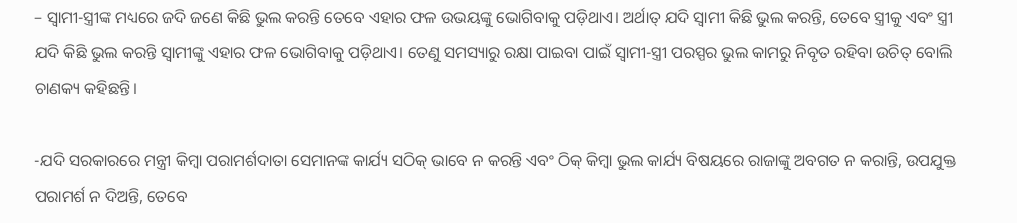– ସ୍ବାମୀ-ସ୍ତ୍ରୀଙ୍କ ମଧ୍ୟରେ ଜଦି ଜଣେ କିଛି ଭୁଲ କରନ୍ତି ତେବେ ଏହାର ଫଳ ଉଭୟଙ୍କୁ ଭୋଗିବାକୁ ପଡ଼ିଥାଏ। ଅର୍ଥାତ୍‌ ଯଦି ସ୍ବାମୀ କିଛି ଭୁଲ କରନ୍ତି, ତେବେ ସ୍ତ୍ରୀକୁ ଏବଂ ସ୍ତ୍ରୀ ଯଦି କିଛି ଭୁଲ କରନ୍ତି ସ୍ବାମୀଙ୍କୁ ଏହାର ଫଳ ଭୋଗିବାକୁ ପଡ଼ିଥାଏ। ତେଣୁ ସମସ୍ୟାରୁ ରକ୍ଷା ପାଇବା ପାଇଁ ସ୍ବାମୀ-ସ୍ତ୍ରୀ ପରସ୍ପର ଭୁଲ କାମରୁ ନିବୃତ ରହିବା ଉଚିତ୍‌ ବୋଲି ଚାଣକ୍ୟ କହିଛନ୍ତି।

-ଯଦି ସରକାରରେ ମନ୍ତ୍ରୀ କିମ୍ବା ପରାମର୍ଶଦାତା ସେମାନଙ୍କ କାର୍ଯ୍ୟ ସଠିକ୍‌ ଭାବେ ନ କରନ୍ତି ଏବଂ ଠିକ୍‌ କିମ୍ବା ଭୁଲ କାର୍ଯ୍ୟ ବିଷୟରେ ରାଜାଙ୍କୁ ଅବଗତ ନ କରାନ୍ତି, ଉପଯୁକ୍ତ ପରାମର୍ଶ ନ ଦିଅନ୍ତି, ତେବେ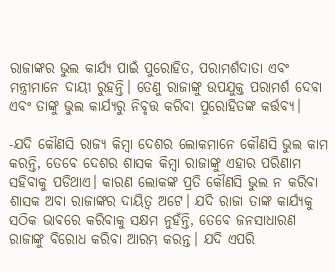ରାଜାଙ୍କର ଭୁଲ କାର୍ଯ୍ୟ ପାଇଁ ପୁରୋହିତ, ପରାମର୍ଶଦାତା ଏବଂ ମନ୍ତ୍ରୀମାନେ ଦାୟୀ ରୁହନ୍ତି। ତେଣୁ ରାଜାଙ୍କୁ ଉପଯୁକ୍ତ ପରାମର୍ଶ ଦେବା ଏବଂ ତାଙ୍କୁ ଭୁଲ କାର୍ଯ୍ୟରୁ ନିବୃତ୍ତ କରିବା ପୁରୋହିତଙ୍କ କର୍ତ୍ତବ୍ୟ।

-ଯଦି କୌଣସି ରାଜ୍ୟ କିମ୍ବା ଦେଶର ଲୋକମାନେ କୌଣସି ଭୁଲ କାମ କରନ୍ତି, ତେବେ ଦେଶର ଶାସକ କିମ୍ବା ରାଜାଙ୍କୁ ଏହାର ପରିଣାମ ସହିବାକୁ ପଡିଥାଏ। କାରଣ ଲୋକଙ୍କ ପ୍ରତି କୌଣସି ଭୁଲ ନ କରିବା ଶାସକ ଅବା ରାଜାଙ୍କର ଦାୟିତ୍ୱ ଅଟେ। ଯଦି ରାଜା ତାଙ୍କ କାର୍ଯ୍ୟକୁ ସଠିକ ଭାବରେ କରିବାକୁ ସକ୍ଷମ ନୁହଁନ୍ତି, ତେବେ ଜନସାଧାରଣ ରାଜାଙ୍କୁ ବିରୋଧ କରିବା ଆରମ୍ଭ କରନ୍ତ। ଯଦି ଏପରି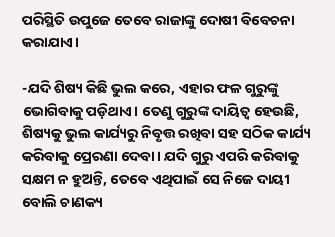ପରିସ୍ଥିତି ଉପୁଜେ ତେବେ ରାଜାଙ୍କୁ ଦୋଷୀ ବିବେଚନା କରାଯାଏ।

-ଯଦି ଶିଷ୍ୟ କିଛି ଭୁଲ କରେ, ଏହାର ଫଳ ଗୁରୁଙ୍କୁ ଭୋଗିବାକୁ ପଡ଼ିଥାଏ। ତେଣୁ ଗୁରୁଙ୍କ ଦାୟିତ୍ୱ ହେଉଛି, ଶିଷ୍ୟକୁ ଭୁଲ କାର୍ଯ୍ୟରୁ ନିବୃତ୍ତ ରଖିବା ସହ ସଠିକ କାର୍ଯ୍ୟ କରିବାକୁ ପ୍ରେରଣା ଦେବା। ଯଦି ଗୁରୁ ଏପରି କରିବାକୁ ସକ୍ଷମ ନ ହୁଅନ୍ତି, ତେବେ ଏଥିପାଇଁ ସେ ନିଜେ ଦାୟୀ ବୋଲି ଚାଣକ୍ୟ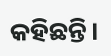କହିଛନ୍ତି।